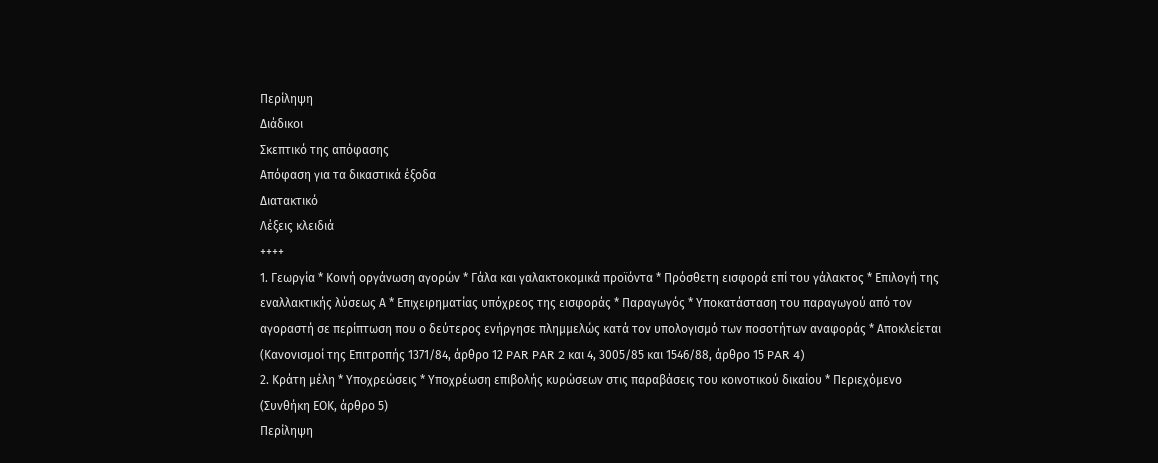Περίληψη
Διάδικοι
Σκεπτικό της απόφασης
Απόφαση για τα δικαστικά έξοδα
Διατακτικό
Λέξεις κλειδιά
++++
1. Γεωργία * Κοινή οργάνωση αγορών * Γάλα και γαλακτοκομικά προϊόντα * Πρόσθετη εισφορά επί του γάλακτος * Επιλογή της εναλλακτικής λύσεως Α * Επιχειρηματίας υπόχρεος της εισφοράς * Παραγωγός * Υποκατάσταση του παραγωγού από τον αγοραστή σε περίπτωση που ο δεύτερος ενήργησε πλημμελώς κατά τον υπολογισμό των ποσοτήτων αναφοράς * Αποκλείεται
(Κανονισμοί της Επιτροπής 1371/84, άρθρο 12 PAR PAR 2 και 4, 3005/85 και 1546/88, άρθρο 15 PAR 4)
2. Κράτη μέλη * Υποχρεώσεις * Υποχρέωση επιβολής κυρώσεων στις παραβάσεις του κοινοτικού δικαίου * Περιεχόμενο
(Συνθήκη ΕΟΚ, άρθρο 5)
Περίληψη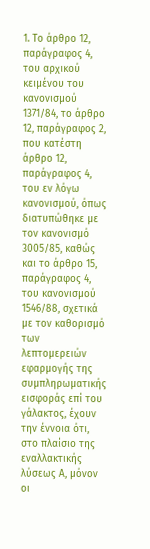1. Το άρθρο 12, παράγραφος 4, του αρχικού κειμένου του κανονισμού 1371/84, το άρθρο 12, παράγραφος 2, που κατέστη άρθρο 12, παράγραφος 4, του εν λόγω κανονισμού, όπως διατυπώθηκε με τον κανονισμό 3005/85, καθώς και το άρθρο 15, παράγραφος 4, του κανονισμού 1546/88, σχετικά με τον καθορισμό των λεπτομερειών εφαρμογής της συμπληρωματικής εισφοράς επί του γάλακτος, έχουν την έννοια ότι, στο πλαίσιο της εναλλακτικής λύσεως Α, μόνον οι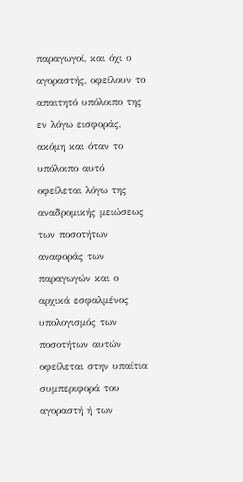παραγωγοί, και όχι ο αγοραστής, οφείλουν το απαιτητό υπόλοιπο της εν λόγω εισφοράς, ακόμη και όταν το υπόλοιπο αυτό οφείλεται λόγω της αναδρομικής μειώσεως των ποσοτήτων αναφοράς των παραγωγών και ο αρχικά εσφαλμένος υπολογισμός των ποσοτήτων αυτών οφείλεται στην υπαίτια συμπεριφορά του αγοραστή ή των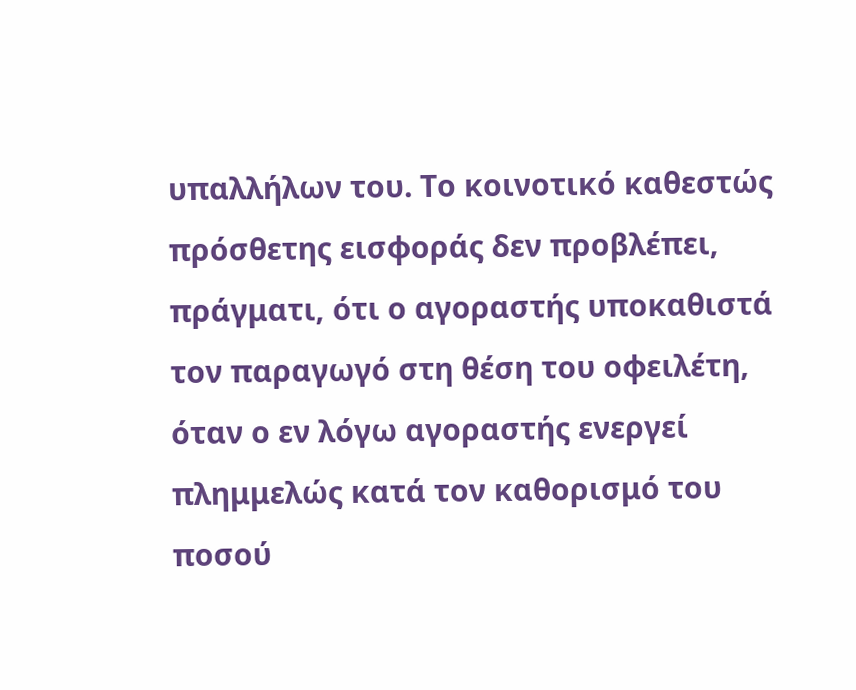υπαλλήλων του. Το κοινοτικό καθεστώς πρόσθετης εισφοράς δεν προβλέπει, πράγματι, ότι ο αγοραστής υποκαθιστά τον παραγωγό στη θέση του οφειλέτη, όταν ο εν λόγω αγοραστής ενεργεί πλημμελώς κατά τον καθορισμό του ποσού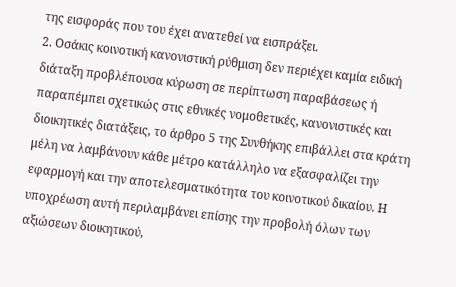της εισφοράς που του έχει ανατεθεί να εισπράξει.
2. Οσάκις κοινοτική κανονιστική ρύθμιση δεν περιέχει καμία ειδική διάταξη προβλέπουσα κύρωση σε περίπτωση παραβάσεως ή παραπέμπει σχετικώς στις εθνικές νομοθετικές, κανονιστικές και διοικητικές διατάξεις, το άρθρο 5 της Συνθήκης επιβάλλει στα κράτη μέλη να λαμβάνουν κάθε μέτρο κατάλληλο να εξασφαλίζει την εφαρμογή και την αποτελεσματικότητα του κοινοτικού δικαίου. Η υποχρέωση αυτή περιλαμβάνει επίσης την προβολή όλων των αξιώσεων διοικητικού,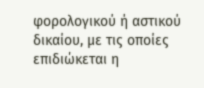φορολογικού ή αστικού δικαίου, με τις οποίες επιδιώκεται η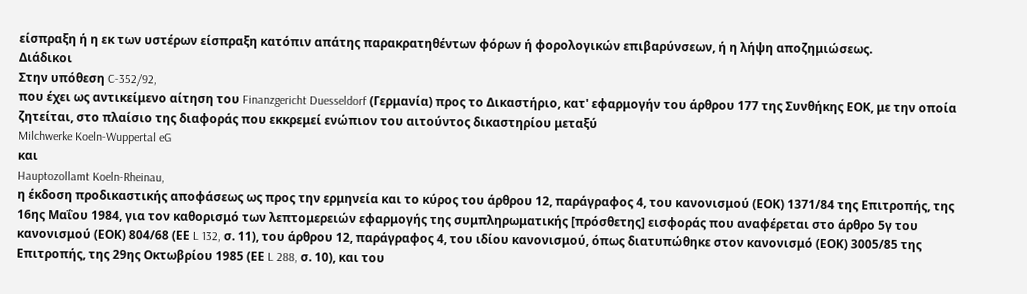είσπραξη ή η εκ των υστέρων είσπραξη κατόπιν απάτης παρακρατηθέντων φόρων ή φορολογικών επιβαρύνσεων, ή η λήψη αποζημιώσεως.
Διάδικοι
Στην υπόθεση C-352/92,
που έχει ως αντικείμενο αίτηση του Finanzgericht Duesseldorf (Γερμανία) προς το Δικαστήριο, κατ' εφαρμογήν του άρθρου 177 της Συνθήκης ΕΟΚ, με την οποία ζητείται, στο πλαίσιο της διαφοράς που εκκρεμεί ενώπιον του αιτούντος δικαστηρίου μεταξύ
Milchwerke Koeln-Wuppertal eG
και
Hauptozollamt Koeln-Rheinau,
η έκδοση προδικαστικής αποφάσεως ως προς την ερμηνεία και το κύρος του άρθρου 12, παράγραφος 4, του κανονισμού (ΕΟΚ) 1371/84 της Επιτροπής, της 16ης Μαΐου 1984, για τον καθορισμό των λεπτομερειών εφαρμογής της συμπληρωματικής [πρόσθετης] εισφοράς που αναφέρεται στο άρθρο 5γ του κανονισμού (ΕΟΚ) 804/68 (ΕΕ L 132, σ. 11), του άρθρου 12, παράγραφος 4, του ιδίου κανονισμού, όπως διατυπώθηκε στον κανονισμό (ΕΟΚ) 3005/85 της Επιτροπής, της 29ης Οκτωβρίου 1985 (ΕΕ L 288, σ. 10), και του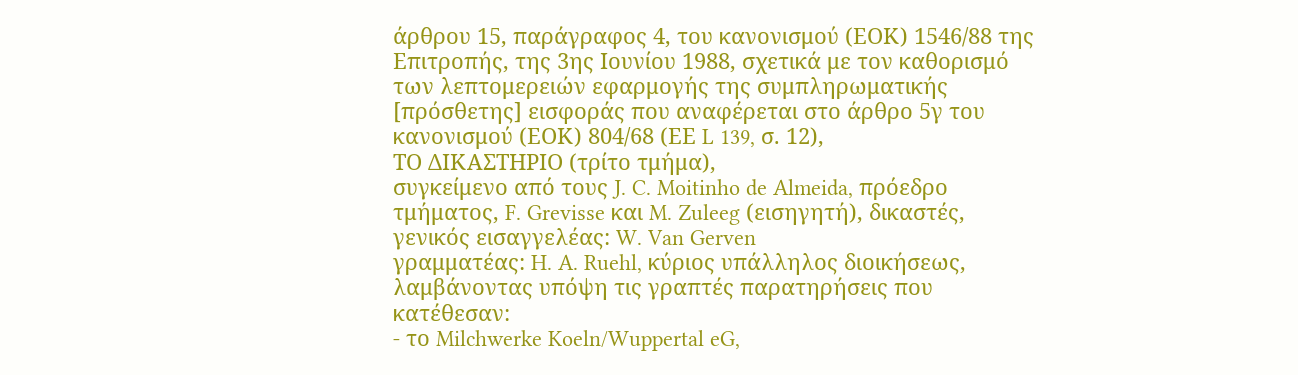άρθρου 15, παράγραφος 4, του κανονισμού (ΕΟΚ) 1546/88 της Επιτροπής, της 3ης Ιουνίου 1988, σχετικά με τον καθορισμό των λεπτομερειών εφαρμογής της συμπληρωματικής [πρόσθετης] εισφοράς που αναφέρεται στο άρθρο 5γ του κανονισμού (ΕΟΚ) 804/68 (ΕΕ L 139, σ. 12),
ΤΟ ΔΙΚΑΣΤΗΡΙΟ (τρίτο τμήμα),
συγκείμενο από τους J. C. Moitinho de Almeida, πρόεδρο τμήματος, F. Grevisse και M. Zuleeg (εισηγητή), δικαστές,
γενικός εισαγγελέας: W. Van Gerven
γραμματέας: H. A. Ruehl, κύριος υπάλληλος διοικήσεως,
λαμβάνοντας υπόψη τις γραπτές παρατηρήσεις που κατέθεσαν:
- το Milchwerke Koeln/Wuppertal eG,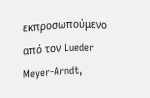εκπροσωπούμενο από τον Lueder Meyer-Arndt,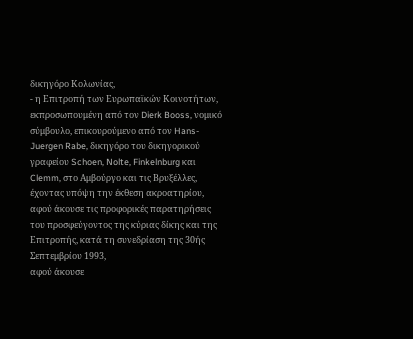δικηγόρο Κολωνίας,
- η Επιτροπή των Ευρωπαϊκών Κοινοτήτων, εκπροσωπουμένη από τον Dierk Booss, νομικό σύμβουλο, επικουρούμενο από τον Hans-Juergen Rabe, δικηγόρο του δικηγορικού γραφείου Schoen, Nolte, Finkelnburg και Clemm, στο Αμβούργο και τις Βρυξέλλες,
έχοντας υπόψη την έκθεση ακροατηρίου,
αφού άκουσε τις προφορικές παρατηρήσεις του προσφεύγοντος της κύριας δίκης και της Επιτροπής, κατά τη συνεδρίαση της 30ής Σεπτεμβρίου 1993,
αφού άκουσε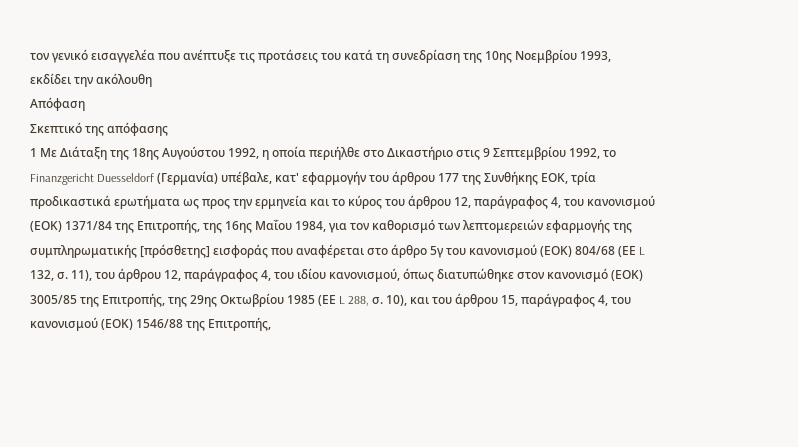τον γενικό εισαγγελέα που ανέπτυξε τις προτάσεις του κατά τη συνεδρίαση της 10ης Νοεμβρίου 1993,
εκδίδει την ακόλουθη
Απόφαση
Σκεπτικό της απόφασης
1 Με Διάταξη της 18ης Αυγούστου 1992, η οποία περιήλθε στο Δικαστήριο στις 9 Σεπτεμβρίου 1992, το Finanzgericht Duesseldorf (Γερμανία) υπέβαλε, κατ' εφαρμογήν του άρθρου 177 της Συνθήκης ΕΟΚ, τρία προδικαστικά ερωτήματα ως προς την ερμηνεία και το κύρος του άρθρου 12, παράγραφος 4, του κανονισμού (ΕΟΚ) 1371/84 της Επιτροπής, της 16ης Μαΐου 1984, για τον καθορισμό των λεπτομερειών εφαρμογής της συμπληρωματικής [πρόσθετης] εισφοράς που αναφέρεται στο άρθρο 5γ του κανονισμού (ΕΟΚ) 804/68 (ΕΕ L 132, σ. 11), του άρθρου 12, παράγραφος 4, του ιδίου κανονισμού, όπως διατυπώθηκε στον κανονισμό (ΕΟΚ) 3005/85 της Επιτροπής, της 29ης Οκτωβρίου 1985 (ΕΕ L 288, σ. 10), και του άρθρου 15, παράγραφος 4, του κανονισμού (ΕΟΚ) 1546/88 της Επιτροπής,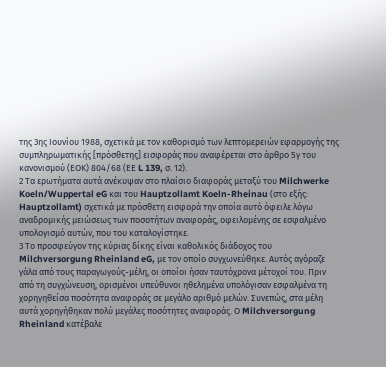της 3ης Ιουνίου 1988, σχετικά με τον καθορισμό των λεπτομερειών εφαρμογής της συμπληρωματικής [πρόσθετης] εισφοράς που αναφέρεται στο άρθρο 5γ του κανονισμού (ΕΟΚ) 804/68 (ΕΕ L 139, σ. 12).
2 Τα ερωτήματα αυτά ανέκυψαν στο πλαίσιο διαφοράς μεταξύ του Milchwerke Koeln/Wuppertal eG και του Hauptzollamt Koeln-Rheinau (στο εξής: Hauptzollamt) σχετικά με πρόσθετη εισφορά την οποία αυτό όφειλε λόγω αναδρομικής μειώσεως των ποσοτήτων αναφοράς, οφειλομένης σε εσφαλμένο υπολογισμό αυτών, που του καταλογίστηκε.
3 Το προσφεύγον της κύριας δίκης είναι καθολικός διάδοχος του Milchversorgung Rheinland eG, με τον οποίο συγχωνεύθηκε. Αυτός αγόραζε γάλα από τους παραγωγούς-μέλη, οι οποίοι ήσαν ταυτόχρονα μέτοχοί του. Πριν από τη συγχώνευση, ορισμένοι υπεύθυνοι ηθελημένα υπολόγισαν εσφαλμένα τη χορηγηθείσα ποσότητα αναφοράς σε μεγάλο αριθμό μελών. Συνεπώς, στα μέλη αυτά χορηγήθηκαν πολύ μεγάλες ποσότητες αναφοράς. Ο Milchversorgung Rheinland κατέβαλε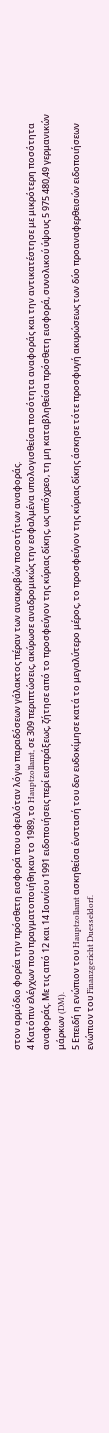στον αρμόδιο φορέα την πρόσθετη εισφορά που οφειλόταν λόγω παραδόσεων γάλακτος πέραν των ανακριβών ποσοτήτων αναφοράς.
4 Κατόπιν ελέγχων που πραγματοποιήθηκαν το 1989, το Hauptzollamt, σε 309 περιπτώσεις, ακύρωσε αναδρομικώς την εσφαλμένα υπολογισθείσα ποσότητα αναφοράς και την αντικατέστησε με μικρότερη ποσότητα αναφοράς. Με τις από 12 και 14 Ιουνίου 1991 ειδοποιήσεις περί εισπράξεως, ζήτησε από το προσφεύγον της κύριας δίκης, ως υπόχρεο, τη μη καταβληθείσα πρόσθετη εισφορά, συνολικού ύψους 5 975 480,49 γερμανικών μάρκων (DM).
5 Επειδή η ενώπιον του Hauptzollamt ασκηθείσα ένστασή του δεν ευδοκίμησε κατά το μεγαλύτερο μέρος, το προσφεύγον της κύριας δίκης άσκησε τότε προσφυγή ακυρώσεως των δύο προαναφερθεισών ειδοποιήσεων ενώπιον του Finanzgericht Duesseldorf.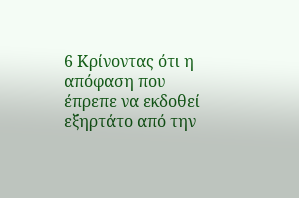6 Κρίνοντας ότι η απόφαση που έπρεπε να εκδοθεί εξηρτάτο από την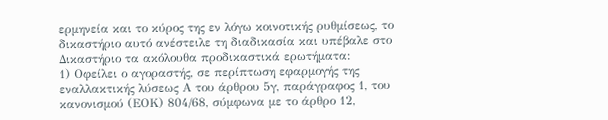ερμηνεία και το κύρος της εν λόγω κοινοτικής ρυθμίσεως, το δικαστήριο αυτό ανέστειλε τη διαδικασία και υπέβαλε στο Δικαστήριο τα ακόλουθα προδικαστικά ερωτήματα:
1) Οφείλει ο αγοραστής, σε περίπτωση εφαρμογής της εναλλακτικής λύσεως Α του άρθρου 5γ, παράγραφος 1, του κανονισμού (ΕΟΚ) 804/68, σύμφωνα με το άρθρο 12,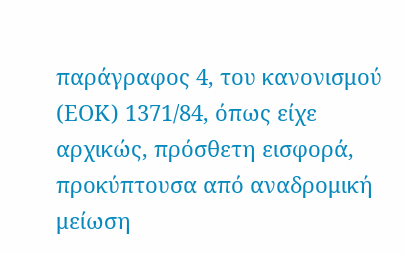παράγραφος 4, του κανονισμού (ΕΟΚ) 1371/84, όπως είχε αρχικώς, πρόσθετη εισφορά, προκύπτουσα από αναδρομική μείωση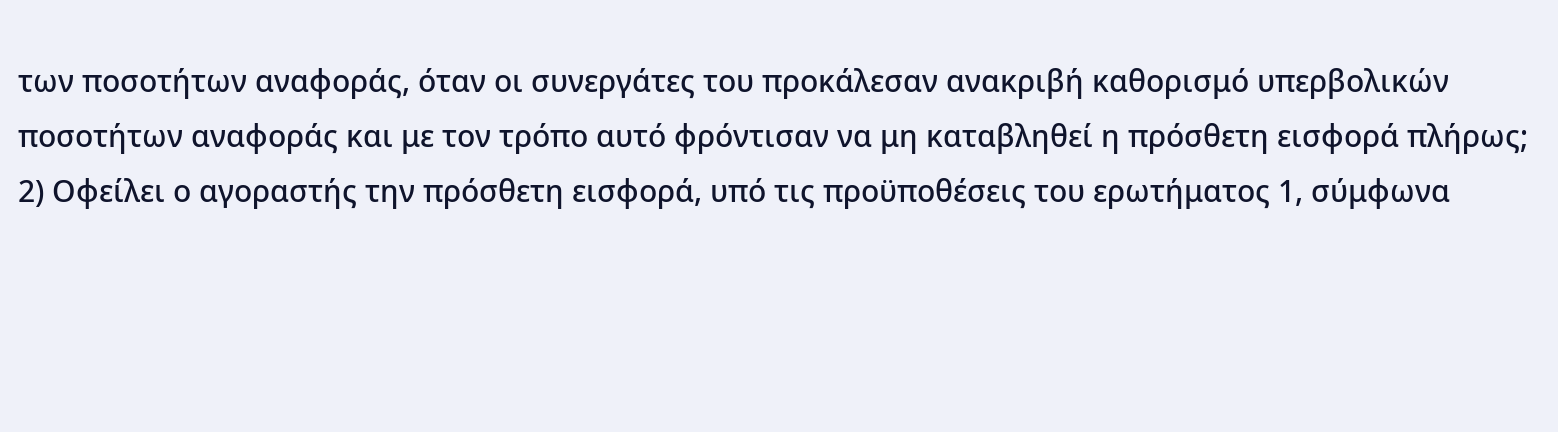των ποσοτήτων αναφοράς, όταν οι συνεργάτες του προκάλεσαν ανακριβή καθορισμό υπερβολικών ποσοτήτων αναφοράς και με τον τρόπο αυτό φρόντισαν να μη καταβληθεί η πρόσθετη εισφορά πλήρως;
2) Οφείλει ο αγοραστής την πρόσθετη εισφορά, υπό τις προϋποθέσεις του ερωτήματος 1, σύμφωνα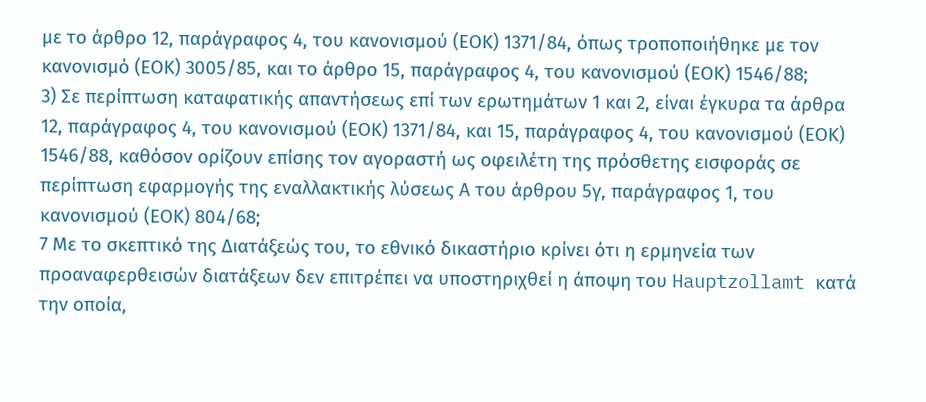με το άρθρο 12, παράγραφος 4, του κανονισμού (ΕΟΚ) 1371/84, όπως τροποποιήθηκε με τον κανονισμό (ΕΟΚ) 3005/85, και το άρθρο 15, παράγραφος 4, του κανονισμού (ΕΟΚ) 1546/88;
3) Σε περίπτωση καταφατικής απαντήσεως επί των ερωτημάτων 1 και 2, είναι έγκυρα τα άρθρα 12, παράγραφος 4, του κανονισμού (ΕΟΚ) 1371/84, και 15, παράγραφος 4, του κανονισμού (ΕΟΚ) 1546/88, καθόσον ορίζουν επίσης τον αγοραστή ως οφειλέτη της πρόσθετης εισφοράς σε περίπτωση εφαρμογής της εναλλακτικής λύσεως Α του άρθρου 5γ, παράγραφος 1, του κανονισμού (ΕΟΚ) 804/68;
7 Με το σκεπτικό της Διατάξεώς του, το εθνικό δικαστήριο κρίνει ότι η ερμηνεία των προαναφερθεισών διατάξεων δεν επιτρέπει να υποστηριχθεί η άποψη του Hauptzollamt κατά την οποία,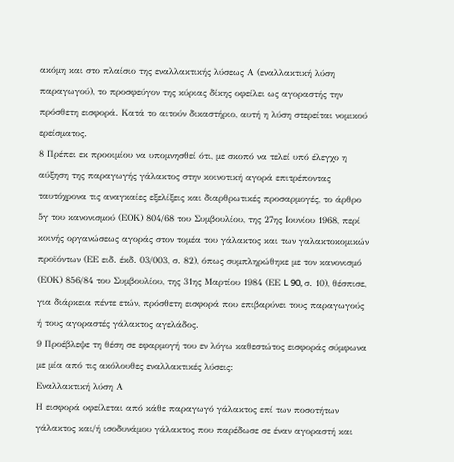ακόμη και στο πλαίσιο της εναλλακτικής λύσεως Α (εναλλακτική λύση παραγωγού), το προσφεύγον της κύριας δίκης οφείλει ως αγοραστής την πρόσθετη εισφορά. Κατά το αιτούν δικαστήριο, αυτή η λύση στερείται νομικού ερείσματος.
8 Πρέπει εκ προοιμίου να υπομνησθεί ότι, με σκοπό να τελεί υπό έλεγχο η αύξηση της παραγωγής γάλακτος στην κοινοτική αγορά επιτρέποντας ταυτόχρονα τις αναγκαίες εξελίξεις και διαρθρωτικές προσαρμογές, το άρθρο 5γ του κανονισμού (ΕΟΚ) 804/68 του Συμβουλίου, της 27ης Ιουνίου 1968, περί κοινής οργανώσεως αγοράς στον τομέα του γάλακτος και των γαλακτοκομικών προϊόντων (ΕΕ ειδ. έκδ. 03/003, σ. 82), όπως συμπληρώθηκε με τον κανονισμό (ΕΟΚ) 856/84 του Συμβουλίου, της 31ης Μαρτίου 1984 (ΕΕ L 90, σ. 10), θέσπισε, για διάρκεια πέντε ετών, πρόσθετη εισφορά που επιβαρύνει τους παραγωγούς ή τους αγοραστές γάλακτος αγελάδος.
9 Προέβλεψε τη θέση σε εφαρμογή του εν λόγω καθεστώτος εισφοράς σύμφωνα με μία από τις ακόλουθες εναλλακτικές λύσεις:
Εναλλακτική λύση Α
Η εισφορά οφείλεται από κάθε παραγωγό γάλακτος επί των ποσοτήτων γάλακτος και/ή ισοδυνάμου γάλακτος που παρέδωσε σε έναν αγοραστή και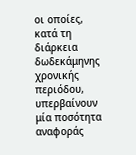οι οποίες, κατά τη διάρκεια δωδεκάμηνης χρονικής περιόδου, υπερβαίνουν μία ποσότητα αναφοράς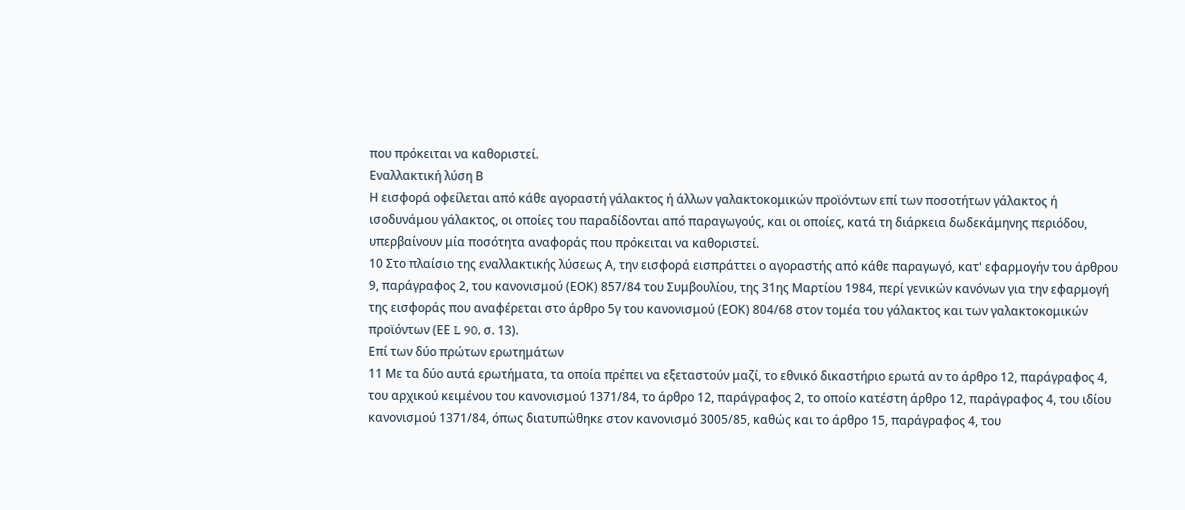που πρόκειται να καθοριστεί.
Εναλλακτική λύση Β
Η εισφορά οφείλεται από κάθε αγοραστή γάλακτος ή άλλων γαλακτοκομικών προϊόντων επί των ποσοτήτων γάλακτος ή ισοδυνάμου γάλακτος, οι οποίες του παραδίδονται από παραγωγούς, και οι οποίες, κατά τη διάρκεια δωδεκάμηνης περιόδου, υπερβαίνουν μία ποσότητα αναφοράς που πρόκειται να καθοριστεί.
10 Στο πλαίσιο της εναλλακτικής λύσεως Α, την εισφορά εισπράττει ο αγοραστής από κάθε παραγωγό, κατ' εφαρμογήν του άρθρου 9, παράγραφος 2, του κανονισμού (ΕΟΚ) 857/84 του Συμβουλίου, της 31ης Μαρτίου 1984, περί γενικών κανόνων για την εφαρμογή της εισφοράς που αναφέρεται στο άρθρο 5γ του κανονισμού (ΕΟΚ) 804/68 στον τομέα του γάλακτος και των γαλακτοκομικών προϊόντων (ΕΕ L 90, σ. 13).
Επί των δύο πρώτων ερωτημάτων
11 Με τα δύο αυτά ερωτήματα, τα οποία πρέπει να εξεταστούν μαζί, το εθνικό δικαστήριο ερωτά αν το άρθρο 12, παράγραφος 4, του αρχικού κειμένου του κανονισμού 1371/84, το άρθρο 12, παράγραφος 2, το οποίο κατέστη άρθρο 12, παράγραφος 4, του ιδίου κανονισμού 1371/84, όπως διατυπώθηκε στον κανονισμό 3005/85, καθώς και το άρθρο 15, παράγραφος 4, του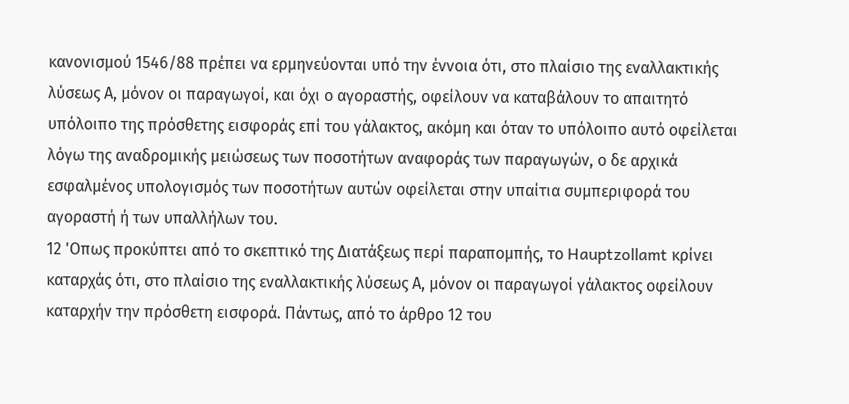κανονισμού 1546/88 πρέπει να ερμηνεύονται υπό την έννοια ότι, στο πλαίσιο της εναλλακτικής λύσεως Α, μόνον οι παραγωγοί, και όχι ο αγοραστής, οφείλουν να καταβάλουν το απαιτητό υπόλοιπο της πρόσθετης εισφοράς επί του γάλακτος, ακόμη και όταν το υπόλοιπο αυτό οφείλεται λόγω της αναδρομικής μειώσεως των ποσοτήτων αναφοράς των παραγωγών, ο δε αρχικά εσφαλμένος υπολογισμός των ποσοτήτων αυτών οφείλεται στην υπαίτια συμπεριφορά του αγοραστή ή των υπαλλήλων του.
12 'Οπως προκύπτει από το σκεπτικό της Διατάξεως περί παραπομπής, το Hauptzollamt κρίνει καταρχάς ότι, στο πλαίσιο της εναλλακτικής λύσεως Α, μόνον οι παραγωγοί γάλακτος οφείλουν καταρχήν την πρόσθετη εισφορά. Πάντως, από το άρθρο 12 του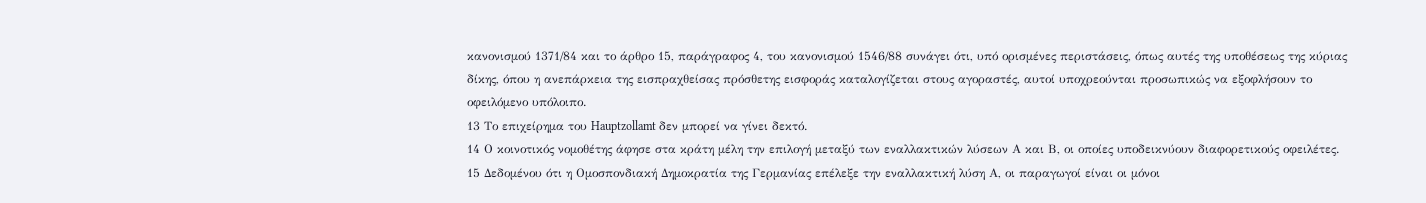κανονισμού 1371/84 και το άρθρο 15, παράγραφος 4, του κανονισμού 1546/88 συνάγει ότι, υπό ορισμένες περιστάσεις, όπως αυτές της υποθέσεως της κύριας δίκης, όπου η ανεπάρκεια της εισπραχθείσας πρόσθετης εισφοράς καταλογίζεται στους αγοραστές, αυτοί υποχρεούνται προσωπικώς να εξοφλήσουν το οφειλόμενο υπόλοιπο.
13 Το επιχείρημα του Hauptzollamt δεν μπορεί να γίνει δεκτό.
14 Ο κοινοτικός νομοθέτης άφησε στα κράτη μέλη την επιλογή μεταξύ των εναλλακτικών λύσεων Α και Β, οι οποίες υποδεικνύουν διαφορετικούς οφειλέτες.
15 Δεδομένου ότι η Ομοσπονδιακή Δημοκρατία της Γερμανίας επέλεξε την εναλλακτική λύση Α, οι παραγωγοί είναι οι μόνοι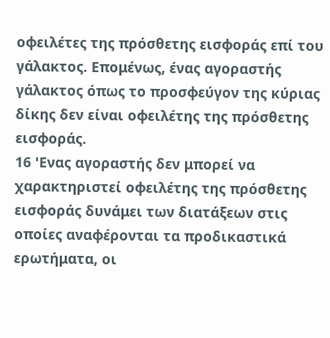οφειλέτες της πρόσθετης εισφοράς επί του γάλακτος. Επομένως, ένας αγοραστής γάλακτος όπως το προσφεύγον της κύριας δίκης δεν είναι οφειλέτης της πρόσθετης εισφοράς.
16 'Ενας αγοραστής δεν μπορεί να χαρακτηριστεί οφειλέτης της πρόσθετης εισφοράς δυνάμει των διατάξεων στις οποίες αναφέρονται τα προδικαστικά ερωτήματα, οι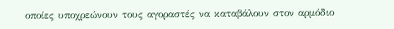οποίες υποχρεώνουν τους αγοραστές να καταβάλουν στον αρμόδιο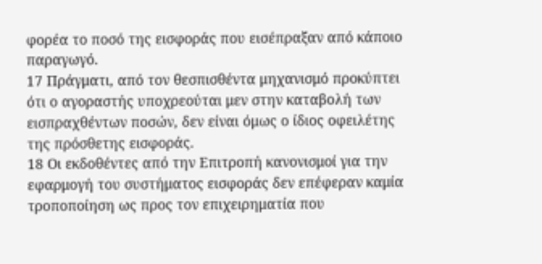φορέα το ποσό της εισφοράς που εισέπραξαν από κάποιο παραγωγό.
17 Πράγματι, από τον θεσπισθέντα μηχανισμό προκύπτει ότι ο αγοραστής υποχρεούται μεν στην καταβολή των εισπραχθέντων ποσών, δεν είναι όμως ο ίδιος οφειλέτης της πρόσθετης εισφοράς.
18 Οι εκδοθέντες από την Επιτροπή κανονισμοί για την εφαρμογή του συστήματος εισφοράς δεν επέφεραν καμία τροποποίηση ως προς τον επιχειρηματία που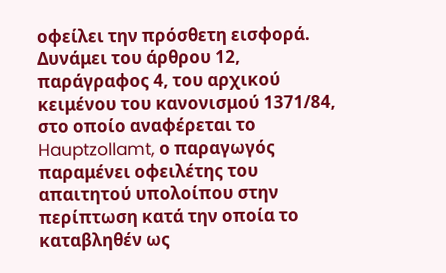οφείλει την πρόσθετη εισφορά. Δυνάμει του άρθρου 12, παράγραφος 4, του αρχικού κειμένου του κανονισμού 1371/84, στο οποίο αναφέρεται το Hauptzollamt, ο παραγωγός παραμένει οφειλέτης του απαιτητού υπολοίπου στην περίπτωση κατά την οποία το καταβληθέν ως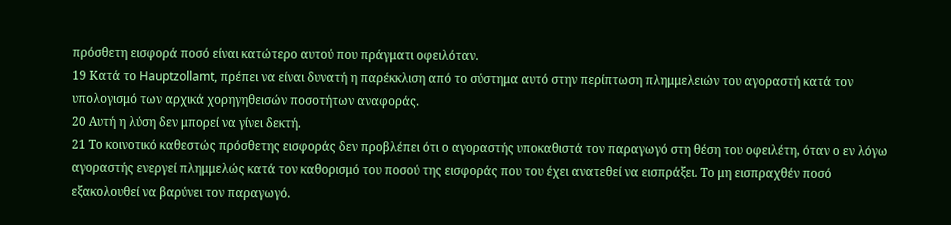πρόσθετη εισφορά ποσό είναι κατώτερο αυτού που πράγματι οφειλόταν.
19 Κατά το Hauptzollamt, πρέπει να είναι δυνατή η παρέκκλιση από το σύστημα αυτό στην περίπτωση πλημμελειών του αγοραστή κατά τον υπολογισμό των αρχικά χορηγηθεισών ποσοτήτων αναφοράς.
20 Αυτή η λύση δεν μπορεί να γίνει δεκτή.
21 Το κοινοτικό καθεστώς πρόσθετης εισφοράς δεν προβλέπει ότι ο αγοραστής υποκαθιστά τον παραγωγό στη θέση του οφειλέτη, όταν ο εν λόγω αγοραστής ενεργεί πλημμελώς κατά τον καθορισμό του ποσού της εισφοράς που του έχει ανατεθεί να εισπράξει. Το μη εισπραχθέν ποσό εξακολουθεί να βαρύνει τον παραγωγό.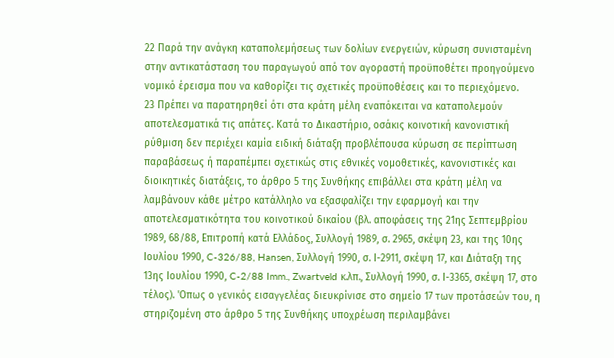22 Παρά την ανάγκη καταπολεμήσεως των δολίων ενεργειών, κύρωση συνισταμένη στην αντικατάσταση του παραγωγού από τον αγοραστή προϋποθέτει προηγούμενο νομικό έρεισμα που να καθορίζει τις σχετικές προϋποθέσεις και το περιεχόμενο.
23 Πρέπει να παρατηρηθεί ότι στα κράτη μέλη εναπόκειται να καταπολεμούν αποτελεσματικά τις απάτες. Κατά το Δικαστήριο, οσάκις κοινοτική κανονιστική ρύθμιση δεν περιέχει καμία ειδική διάταξη προβλέπουσα κύρωση σε περίπτωση παραβάσεως ή παραπέμπει σχετικώς στις εθνικές νομοθετικές, κανονιστικές και διοικητικές διατάξεις, το άρθρο 5 της Συνθήκης επιβάλλει στα κράτη μέλη να λαμβάνουν κάθε μέτρο κατάλληλο να εξασφαλίζει την εφαρμογή και την αποτελεσματικότητα του κοινοτικού δικαίου (βλ. αποφάσεις της 21ης Σεπτεμβρίου 1989, 68/88, Επιτροπή κατά Ελλάδος, Συλλογή 1989, σ. 2965, σκέψη 23, και της 10ης Ιουλίου 1990, C-326/88, Hansen, Συλλογή 1990, σ. Ι-2911, σκέψη 17, και Διάταξη της 13ης Ιουλίου 1990, C-2/88 Imm., Zwartveld κ.λπ., Συλλογή 1990, σ. Ι-3365, σκέψη 17, στο τέλος). 'Οπως ο γενικός εισαγγελέας διευκρίνισε στο σημείο 17 των προτάσεών του, η στηριζομένη στο άρθρο 5 της Συνθήκης υποχρέωση περιλαμβάνει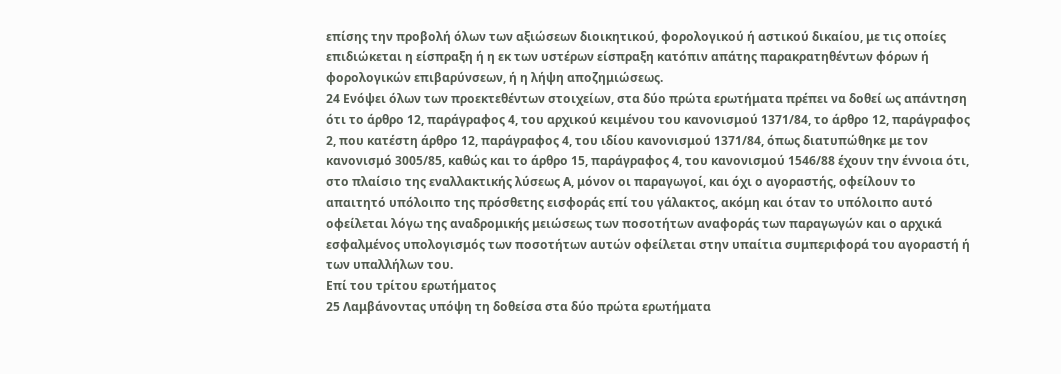επίσης την προβολή όλων των αξιώσεων διοικητικού, φορολογικού ή αστικού δικαίου, με τις οποίες επιδιώκεται η είσπραξη ή η εκ των υστέρων είσπραξη κατόπιν απάτης παρακρατηθέντων φόρων ή φορολογικών επιβαρύνσεων, ή η λήψη αποζημιώσεως.
24 Ενόψει όλων των προεκτεθέντων στοιχείων, στα δύο πρώτα ερωτήματα πρέπει να δοθεί ως απάντηση ότι το άρθρο 12, παράγραφος 4, του αρχικού κειμένου του κανονισμού 1371/84, το άρθρο 12, παράγραφος 2, που κατέστη άρθρο 12, παράγραφος 4, του ιδίου κανονισμού 1371/84, όπως διατυπώθηκε με τον κανονισμό 3005/85, καθώς και το άρθρο 15, παράγραφος 4, του κανονισμού 1546/88 έχουν την έννοια ότι, στο πλαίσιο της εναλλακτικής λύσεως Α, μόνον οι παραγωγοί, και όχι ο αγοραστής, οφείλουν το απαιτητό υπόλοιπο της πρόσθετης εισφοράς επί του γάλακτος, ακόμη και όταν το υπόλοιπο αυτό οφείλεται λόγω της αναδρομικής μειώσεως των ποσοτήτων αναφοράς των παραγωγών και ο αρχικά εσφαλμένος υπολογισμός των ποσοτήτων αυτών οφείλεται στην υπαίτια συμπεριφορά του αγοραστή ή των υπαλλήλων του.
Επί του τρίτου ερωτήματος
25 Λαμβάνοντας υπόψη τη δοθείσα στα δύο πρώτα ερωτήματα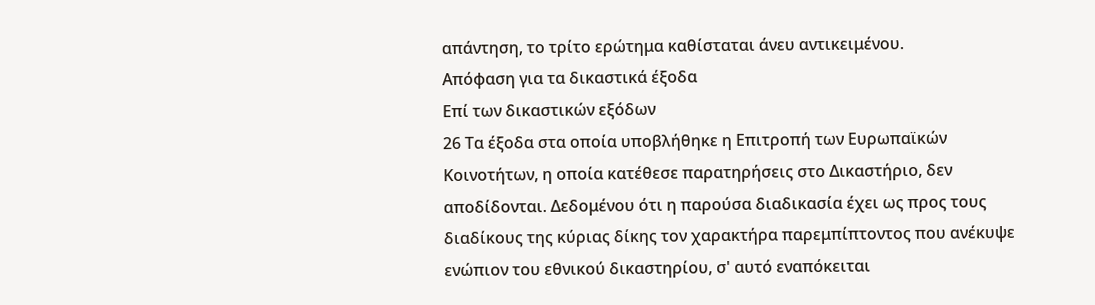απάντηση, το τρίτο ερώτημα καθίσταται άνευ αντικειμένου.
Απόφαση για τα δικαστικά έξοδα
Επί των δικαστικών εξόδων
26 Τα έξοδα στα οποία υποβλήθηκε η Επιτροπή των Ευρωπαϊκών Κοινοτήτων, η οποία κατέθεσε παρατηρήσεις στο Δικαστήριο, δεν αποδίδονται. Δεδομένου ότι η παρούσα διαδικασία έχει ως προς τους διαδίκους της κύριας δίκης τον χαρακτήρα παρεμπίπτοντος που ανέκυψε ενώπιον του εθνικού δικαστηρίου, σ' αυτό εναπόκειται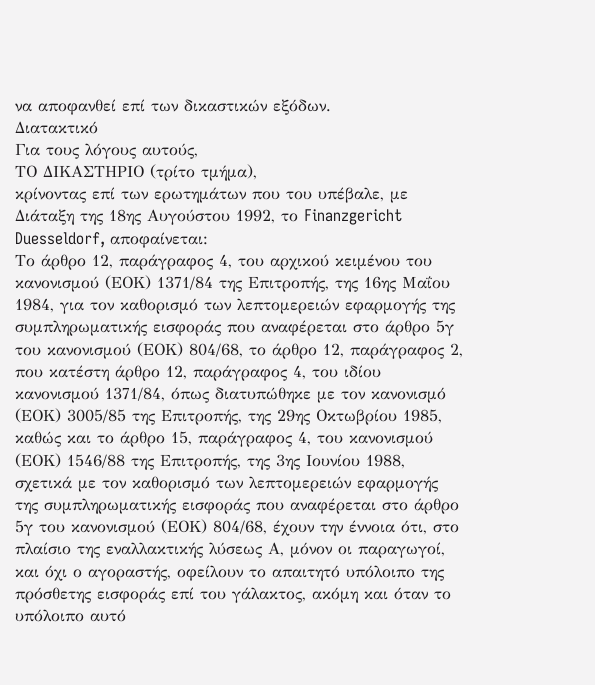να αποφανθεί επί των δικαστικών εξόδων.
Διατακτικό
Για τους λόγους αυτούς,
ΤΟ ΔΙΚΑΣΤΗΡΙΟ (τρίτο τμήμα),
κρίνοντας επί των ερωτημάτων που του υπέβαλε, με Διάταξη της 18ης Αυγούστου 1992, το Finanzgericht Duesseldorf, αποφαίνεται:
Το άρθρο 12, παράγραφος 4, του αρχικού κειμένου του κανονισμού (ΕΟΚ) 1371/84 της Επιτροπής, της 16ης Μαΐου 1984, για τον καθορισμό των λεπτομερειών εφαρμογής της συμπληρωματικής εισφοράς που αναφέρεται στο άρθρο 5γ του κανονισμού (ΕΟΚ) 804/68, το άρθρο 12, παράγραφος 2, που κατέστη άρθρο 12, παράγραφος 4, του ιδίου κανονισμού 1371/84, όπως διατυπώθηκε με τον κανονισμό (ΕΟΚ) 3005/85 της Επιτροπής, της 29ης Οκτωβρίου 1985, καθώς και το άρθρο 15, παράγραφος 4, του κανονισμού (ΕΟΚ) 1546/88 της Επιτροπής, της 3ης Ιουνίου 1988, σχετικά με τον καθορισμό των λεπτομερειών εφαρμογής της συμπληρωματικής εισφοράς που αναφέρεται στο άρθρο 5γ του κανονισμού (ΕΟΚ) 804/68, έχουν την έννοια ότι, στο πλαίσιο της εναλλακτικής λύσεως Α, μόνον οι παραγωγοί, και όχι ο αγοραστής, οφείλουν το απαιτητό υπόλοιπο της πρόσθετης εισφοράς επί του γάλακτος, ακόμη και όταν το υπόλοιπο αυτό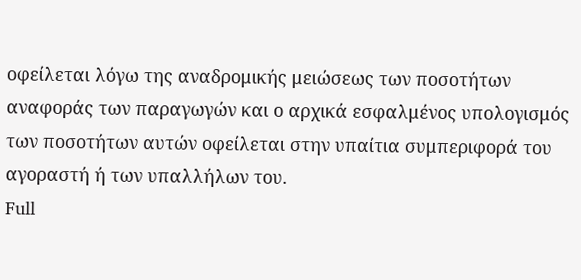οφείλεται λόγω της αναδρομικής μειώσεως των ποσοτήτων αναφοράς των παραγωγών και ο αρχικά εσφαλμένος υπολογισμός των ποσοτήτων αυτών οφείλεται στην υπαίτια συμπεριφορά του αγοραστή ή των υπαλλήλων του.
Full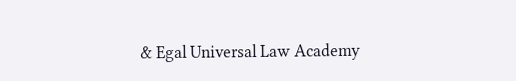& Egal Universal Law Academy